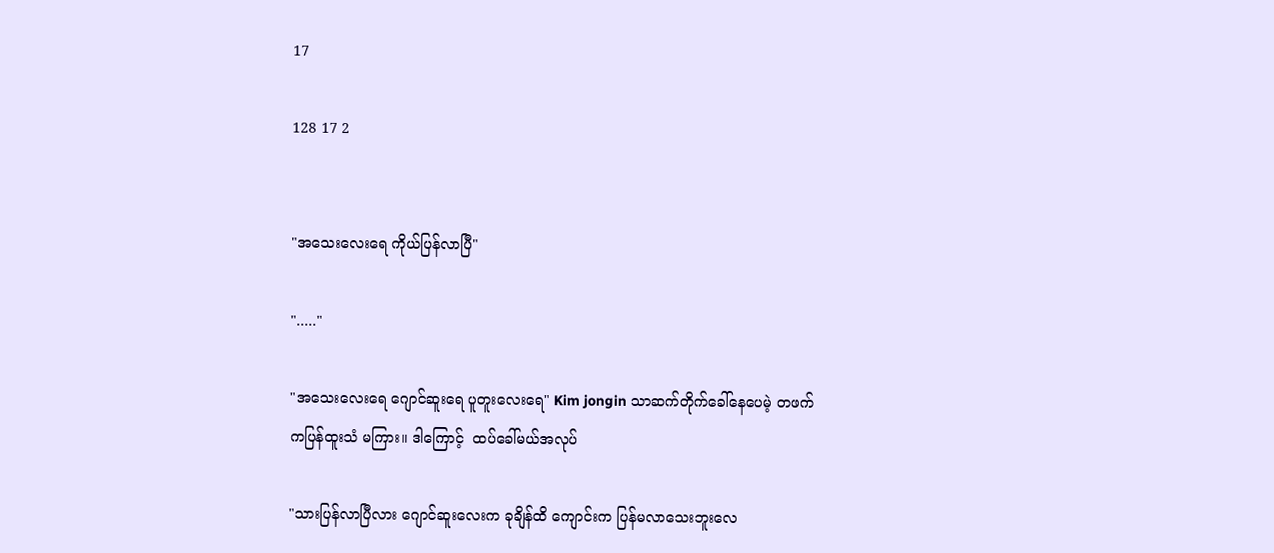17

128 17 2


"အသေးလေးရေ ကိုယ်ပြန်လာပြီ"

"....."

"အသေးလေးရေ ဂျောင်ဆူးရေ ပူတူးလေးရေ" Kim jongin သာဆက်တိုက်ခေါ်နေပေမဲ့ တဖက်ကပြန်ထူးသံ မကြား။ ဒါကြောင့်  ထပ်ခေါ်မယ်အလုပ်

"သားပြန်လာပြီလား ဂျောင်ဆူးလေးက ခုချိန်ထိ ကျောင်းက ပြန်မလာသေးဘူးလေ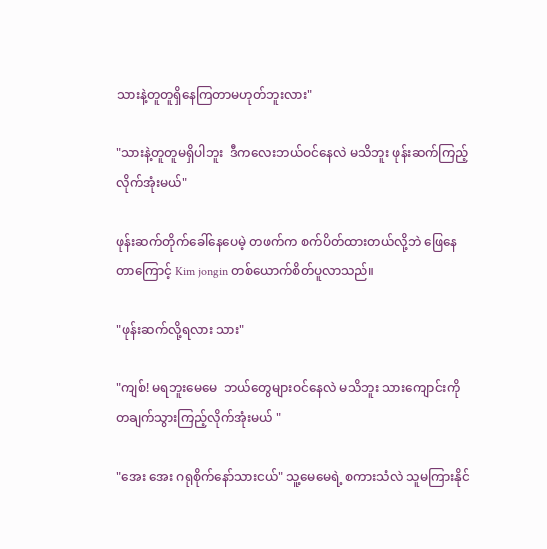သားနဲ့တူတူရှိနေကြတာမဟုတ်ဘူးလား"

"သားနဲ့တူတူမရှိပါဘူး  ဒီကလေးဘယ်ဝင်နေလဲ မသိဘူး ဖုန်းဆက်ကြည့်လိုက်အုံးမယ်"

ဖုန်းဆက်တိုက်ခေါ်နေပေမဲ့ တဖက်က စက်ပိတ်ထားတယ်လို့ဘဲ ဖြေနေတာကြောင့် Kim jongin တစ်ယောက်စိတ်ပူလာသည်။

"ဖုန်းဆက်လို့ရလား သား"

"ကျစ်! မရဘူးမေမေ  ‌ဘယ်တွေများဝင်နေလဲ မသိဘူး သားကျောင်းကို တချက်သွားကြည့်လိုက်အုံးမယ် "

"အေး အေး ဂရုစိုက်‌နော်သားငယ်" သူ့မေမေရဲ့ စကားသံလဲ သူမကြားနိုင်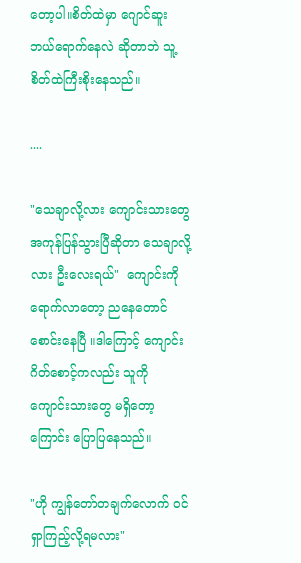တော့ပါ။စိတ်ထဲမှာ ဂျောင်ဆူးဘယ်ရောက်နေလဲ ဆိုတာဘဲ သူ့စိတ်ထဲကြီးစိုးနေသည်။

....

"သေချာလို့လား ကျောင်းသားတွေ အကုန်ပြန်သွားပြီဆိုတာ သေချာလို့လား ဦးလေးရယ်"  ကျောင်းကိုရောက်လာတော့ ညနေတောင်စောင်းနေပြီ ။ဒါကြောင့် ကျောင်းဂိတ်စောင့်ကလည်း သူကို  ကျောင်းသားတွေ မရှိတော့ကြောင်း ‌ပြောပြနေသည်။

"ဟို ကျွန်တော်တချက်လောက် ဝင်ရှာကြည့်လို့ရမလား"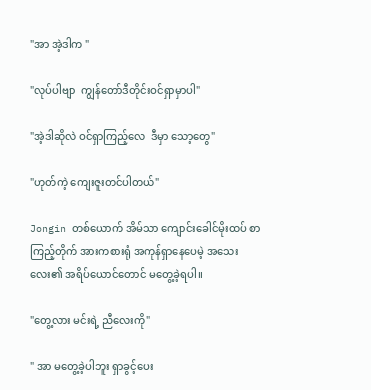"အာ အဲ့ဒါက "

"လုပ်ပါဗျာ  ကျွန်တော်ဒီတိုင်းဝင်ရှာမှာပါ"

"အဲ့ဒါဆိုလဲ ဝင်ရှာကြည့်လေ  ဒီမှာ သော့တွေ"

"ဟုတ်ကဲ့ ကျေးဇူးတင်ပါတယ်"

Jongin တစ်ယောက် အိမ်သာ ကျောင်းခေါင်မိုးထပ် စာကြည့်တိုက် အားကစားရုံ အကုန်ရှာနေပေမဲ့ အသေးလေး၏ အရိပ်ယောင်တောင် မတွေ့ခဲ့ရပါ။

"တွေ့လား မင်းရဲ့ ညီလေးကို"

" အာ မတွေ့ခဲ့ပါဘူး ရှာခွင့်ပေး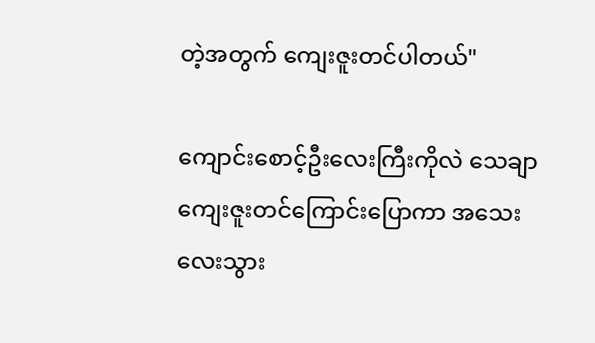တဲ့အတွက် ကျေးဇူးတင်ပါတယ်"

ကျောင်းစောင့်ဦးလေးကြီးကိုလဲ သေချာ ကျေးဇူးတင်ကြောင်းပြောကာ အသေးလေးသွား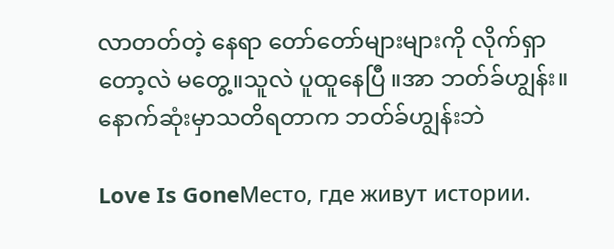လာ‌တတ်တဲ့ နေရာ တော်တော်များများကို လိုက်ရှာတော့လဲ မတွေ့။သူလဲ ပူထူနေပြီ ။အာ ဘတ်ခ်ဟျွန်း။နောက်ဆုံးမှာသတိရတာက ဘတ်ခ်ဟျွန်းဘဲ

Love Is GoneМесто, где живут истории.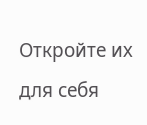Откройте их для себя